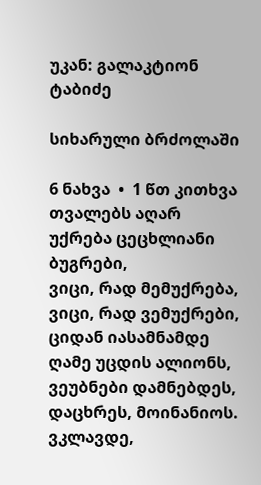უკან: გალაკტიონ ტაბიძე

სიხარული ბრძოლაში

6 ნახვა  •  1 წთ კითხვა
თვალებს აღარ უქრება ცეცხლიანი ბუგრები,
ვიცი, რად მემუქრება, ვიცი, რად ვემუქრები,
ციდან იასამნამდე ღამე უცდის ალიონს,
ვეუბნები დამნებდეს, დაცხრეს, მოინანიოს.
ვკლავდე,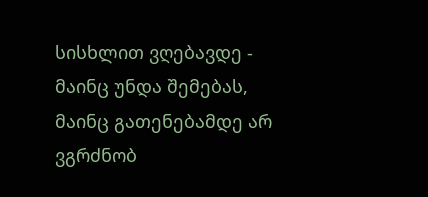სისხლით ვღებავდე - მაინც უნდა შემებას,
მაინც გათენებამდე არ ვგრძნობ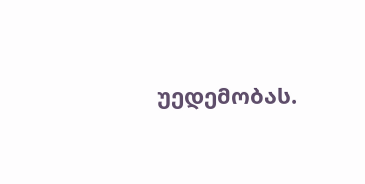უედემობას.